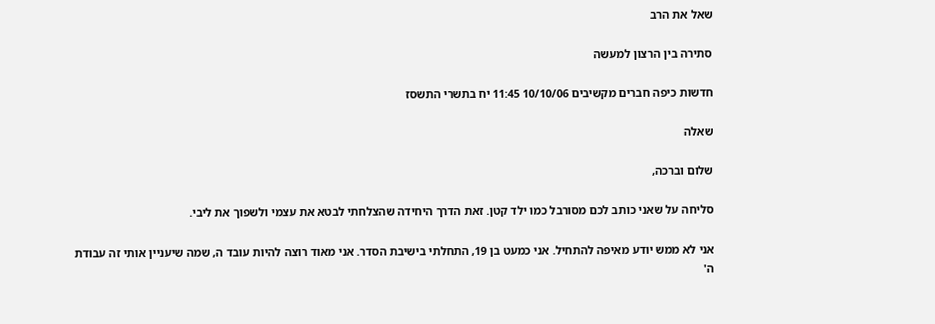שאל את הרב

סתירה בין הרצון למעשה

חדשות כיפה חברים מקשיבים 10/10/06 11:45 יח בתשרי התשסז

שאלה

שלום וברכה,

סליחה על שאני כותב לכם מסורבל כמו ילד קטן. זאת הדרך היחידה שהצלחתי לבטא את עצמי ולשפוך את ליבי.

אני לא ממש יודע מאיפה להתחיל. אני כמעט בן 19, התחלתי בישיבת הסדר. אני מאוד רוצה להיות עובד ה, שמה שיעניין אותי זה עבודת ה'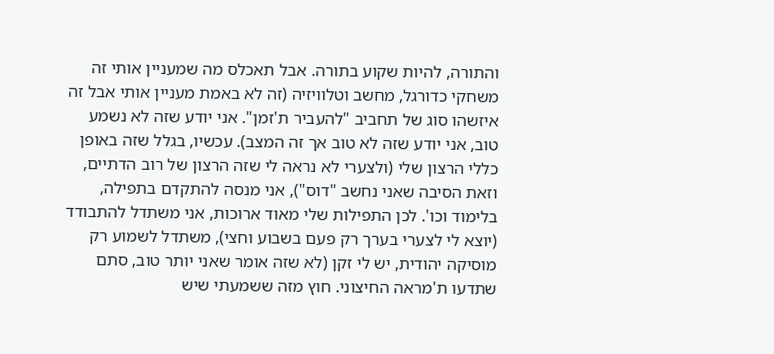והתורה, להיות שקוע בתורה. אבל תאכלס מה שמעניין אותי זה משחקי כדורגל, מחשב וטלוויזיה (זה לא באמת מעניין אותי אבל זה איזשהו סוג של תחביב "להעביר ת'זמן". אני יודע שזה לא נשמע טוב, אני יודע שזה לא טוב אך זה המצב). עכשיו, בגלל שזה באופן כללי הרצון שלי (ולצערי לא נראה לי שזה הרצון של רוב הדתיים, וזאת הסיבה שאני נחשב "דוס"), אני מנסה להתקדם בתפילה, בלימוד וכו'. לכן התפילות שלי מאוד ארוכות, אני משתדל להתבודד (יוצא לי לצערי בערך רק פעם בשבוע וחצי), משתדל לשמוע רק מוסיקה יהודית, יש לי זקן (לא שזה אומר שאני יותר טוב, סתם שתדעו ת'מראה החיצוני. חוץ מזה ששמעתי שיש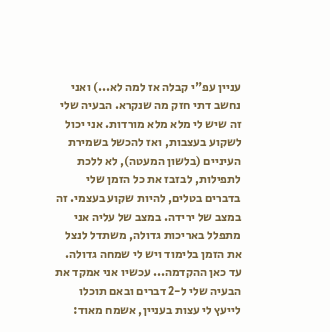עניין עפ"י קבלה אז למה לא...) ואני נחשב דתי חזק מה שנקרא. הבעיה שלי זה שיש לי מלא מלא מורדות. אני יכול לשקוע בעצבות, ואז להכשל בשמירת העיניים (בלשון המעטה), לא ללכת לתפילות, לבזבז את כל הזמן שלי בדברים בטלים, להיות שקוע בעצמי. זה במצב של ירידה. במצב של עליה אני מתפלל באריכות גדולה, משתדל לנצל את הזמן בלימוד ויש לי שמחה גדולה. עד כאן ההקדמה... עכשיו אני אמקד את הבעיה שלי ל-2 דברים ובאם תוכלו לייעץ לי עצות בעניין, אשמח מאוד: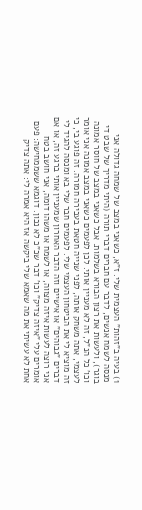1) בעיה ב"זהות" העצמית שלי. ז"א, כשאני במצב של שמחה גדולה אני מנסה לשמח אנשים, לדבר עם חברים דברי תורה (היתי מדריך של שבט די בוגר), ולעשות את רצון הבורא בשלמות. אבל כשאני במצב של חוסר אמונה וכו' כל הנ"ל, זה לא מעניין אותי. לכן לפעמים כשאני במצב אמונה אני אומר לעצמי, אתה משחק אותה, לפני שנייה חטאת בעבירה חמורה. זה פוגע בי, כי זה מוציא לי את הביטחון העצמי שלי. לפעמים חבר שלי בא ומנסה להגיד לי דברים "גבוהים" או אישיים וזה הדבר האחרון שמעניין אותי ברגע זה, או אם אני רוצה לעשות איזה מצווה, או לשמח או משהו דומה, אני חושב בטח אומרים עלי "איזה צדיק" וכו' דבר שכ"כ לא נכון. דוגמא ששממחישה: פעם אחת לא עשיתי את מה שאמא שלי ביקשה אז היא אמרה לי: אתה צדיק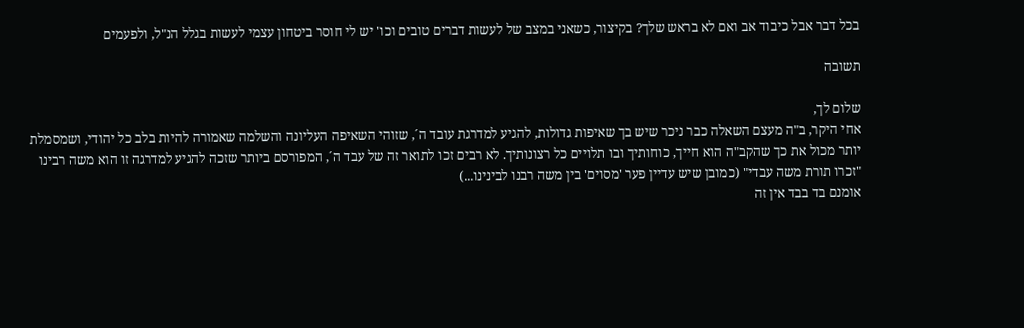בכל דבר אבל כיבוד אב ואם לא בראש שלך? בקיצור, כשאני במצב של לעשות דברים טובים וכו' יש לי חוסר ביטחון עצמי לעשות בגלל הנ"ל, ולפעמים

תשובה

שלום לך,
אחי היקר, ב"ה מעצם השאלה כבר ניכר שיש בך שאיפות גדולות, להגיע למדרגת עובד ה´, שזוהי השאיפה העליונה והשלמה שאמורה להיות בלב כל יהודי, ושמסמלת יותר מכול את כך שהקב"ה הוא חייך, כוחותיך ובו תלויים כל רצונותיך. לא רבים זכו לתואר זה של עבד ה´, המפורסם ביותר שזכה להגיע למדרגה זו הוא משה רבינו "זכרו תורת משה עבדי" (כמובן שיש עדיין פער 'מסוים' בין משה רבנו לבינינו...)
אומנם בד בבד אין זה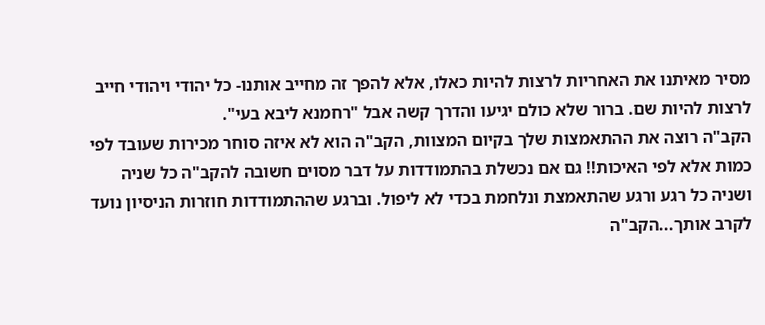מסיר מאיתנו את האחריות לרצות להיות כאלו, אלא להפך זה מחייב אותנו- כל יהודי ויהודי חייב לרצות להיות שם. ברור שלא כולם יגיעו והדרך קשה אבל "רחמנא ליבא בעי".
הקב"ה רוצה את ההתאמצות שלך בקיום המצוות, הקב"ה הוא לא איזה סוחר מכירות שעובד לפי כמות אלא לפי האיכות!! גם אם נכשלת בהתמודדות על דבר מסוים חשובה להקב"ה כל שניה ושניה כל רגע ורגע שהתאמצת ונלחמת בכדי לא ליפול. וברגע שההתמודדות חוזרות הניסיון נועד לקרב אותך...הקב"ה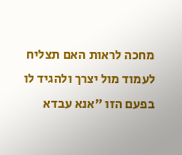מחכה לראות האם תצליח לעמוד מול יצרך ולהגיד לו בפעם הזו "אנא עבדא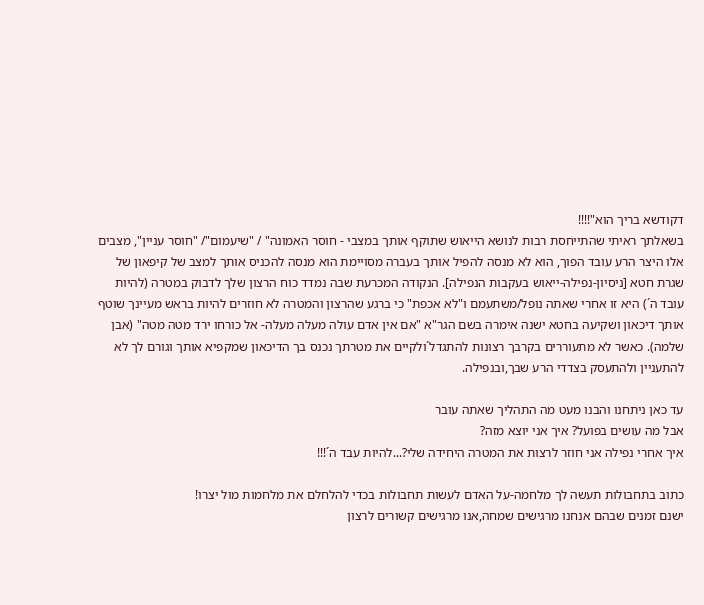דקודשא בריך הוא"!!!!
בשאלתך ראיתי שהתייחסת רבות לנושא הייאוש שתוקף אותך במצבי - חוסר האמונה" / "שיעמום"/ "חוסר עניין", מצבים אלו היצר הרע עובד הפוך, הוא לא מנסה להפיל אותך בעברה מסויימת הוא מנסה להכניס אותך למצב של קיפאון של שגרת חטא [ניסיון-נפילה-ייאוש בעקבות הנפילה]. הנקודה המכרעת שבה נמדד כוח הרצון שלך לדבוק במטרה (להיות עובד ה´) היא זו אחרי שאתה נופל/משתעמם ו"לא אכפת" כי ברגע שהרצון והמטרה לא חוזרים להיות בראש מעיינך שוטף אותך דיכאון ושקיעה בחטא ישנה אימרה בשם הגר"א "אם אין אדם עולה מעלה מעלה- אל כורחו ירד מטה מטה" (אבן שלמה). כאשר לא מתעוררים בקרבך רצונות להתגדל´ולקיים את מטרתך נכנס בך הדיכאון שמקפיא אותך וגורם לך לא להתעניין ולהתעסק בצדדי הרע שבך,ובנפילה.

עד כאן ניתחנו והבנו מעט מה התהליך שאתה עובר
אבל מה עושים בפועל? איך אני יוצא מזה?
איך אחרי נפילה אני חוזר לרצות את המטרה היחידה שלי?...להיות עבד ה´!!!

כתוב בתחבולות תעשה לך מלחמה-על האדם לעשות תחבולות בכדי להלחלם את מלחמות מול יצרו!
ישנם זמנים שבהם אנחנו מרגישים שמחה,אנו מרגישים קשורים לרצון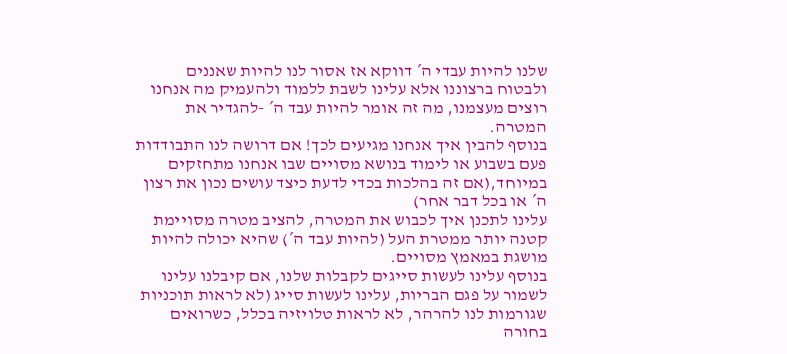שלנו להיות עבדי ה´ דווקא אז אסור לנו להיות שאננים ולבטוח ברצוננו אלא עלינו לשבת ללמוד ולהעמיק מה אנחנו רוצים מעצמנו, מה זה אומר להיות עבד ה´ -להגדיר את המטרה.
בנוסף להבין איך אנחנו מגיעים לכך! אם דרושה לנו התבודדות פעם בשבוע או לימוד בנושא מסויים שבו אנחנו מתחזקים במיוחד,(אם זה בהלכות בכדי לדעת כיצד עושים נכון את רצון ה´ או בכל דבר אחר)
עלינו לתכנן איך לכבוש את המטרה, להציב מטרה מסויימת קטנה יותר ממטרת העל (להיות עבד ה´) שהיא יכולה להיות מושגת במאמץ מסויים.
בנוסף עלינו לעשות סייגים לקבלות שלנו, אם קיבלנו עלינו לשמור על פגם הבריות, עלינו לעשות סייג (לא לראות תוכניות שגורמות לנו להרהר, לא לראות טלויזיה בכלל, כשרואים בחורה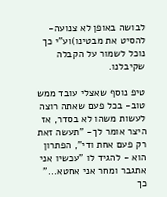לבושה באופן לא צנועה-להסיט את מבטינו)וע"י כך נוכל לשמור על הקבלה שקיבלנו.

טיפ נוסף שאצלי עובד ממש טוב- בכל פעם שאתה רוצה לעשות משהו לא בסדר, אז היצר אומר לך- "תעשה זאת רק פעם אחת ודי", הפתרון הוא - להגיד לו "עכשיו אני אתגבר ומחר אני אחטא..." כך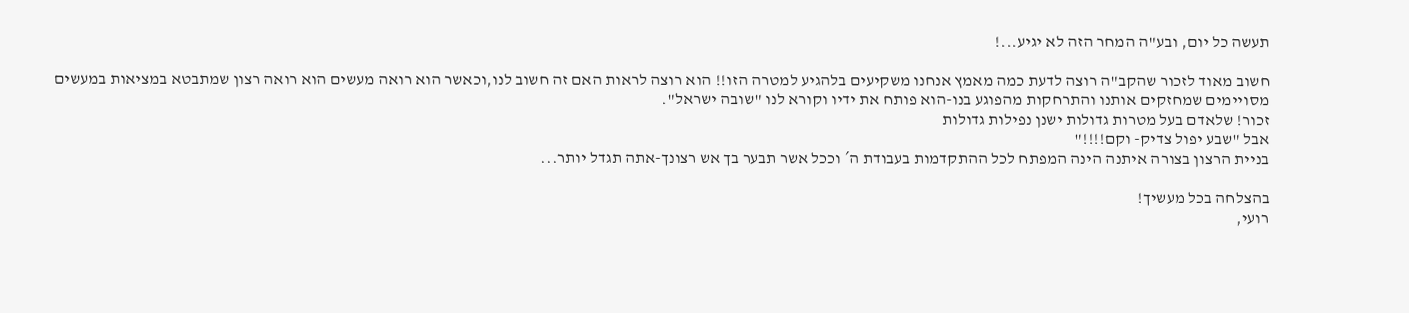תעשה כל יום, ובע"ה המחר הזה לא יגיע...!

חשוב מאוד לזכור שהקב"ה רוצה לדעת כמה מאמץ אנחנו משקיעים בלהגיע למטרה הזו!! הוא רוצה לראות האם זה חשוב לנו,וכאשר הוא רואה מעשים הוא רואה רצון שמתבטא במציאות במעשים מסויימים שמחזקים אותנו והתרחקות מהפוגע בנו-הוא פותח את ידיו וקורא לנו "שובה ישראל".
זכור! שלאדם בעל מטרות גדולות ישנן נפילות גדולות
אבל "שבע יפול צדיק- וקם!!!!"
בניית הרצון בצורה איתנה הינה המפתח לכל ההתקדמות בעבודת ה´ וככל אשר תבער בך אש רצונך-אתה תגדל יותר...

בהצלחה בכל מעשיך!
רועי,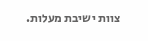צוות ישיבת מעלות.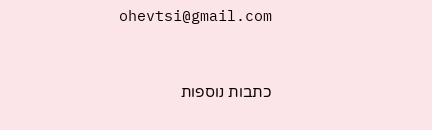ohevtsi@gmail.com


כתבות נוספות